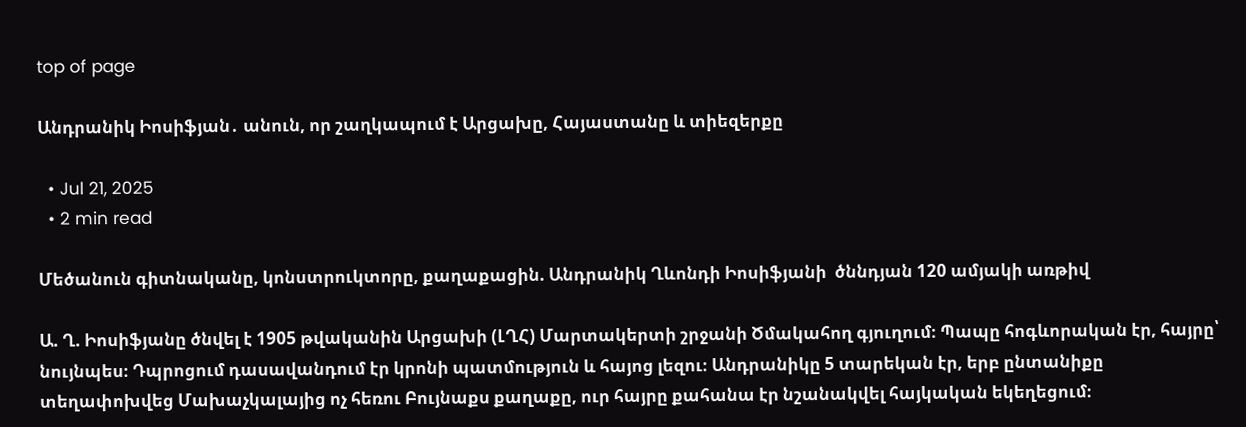top of page

Անդրանիկ Իոսիֆյան․ անուն, որ շաղկապում է Արցախը, Հայաստանը և տիեզերքը

  • Jul 21, 2025
  • 2 min read

Մեծանուն գիտնականը, կոնստրուկտորը, քաղաքացին. Անդրանիկ Ղևոնդի Իոսիֆյանի  ծննդյան 120 ամյակի առթիվ

Ա. Ղ. Իոսիֆյանը ծնվել է 1905 թվականին Արցախի (ԼՂՀ) Մարտակերտի շրջանի Ծմակահող գյուղում։ Պապը հոգևորական էր, հայրը՝ նույնպես։ Դպրոցում դասավանդում էր կրոնի պատմություն և հայոց լեզու։ Անդրանիկը 5 տարեկան էր, երբ ընտանիքը տեղափոխվեց Մախաչկալայից ոչ հեռու Բույնաքս քաղաքը, ուր հայրը քահանա էր նշանակվել հայկական եկեղեցում։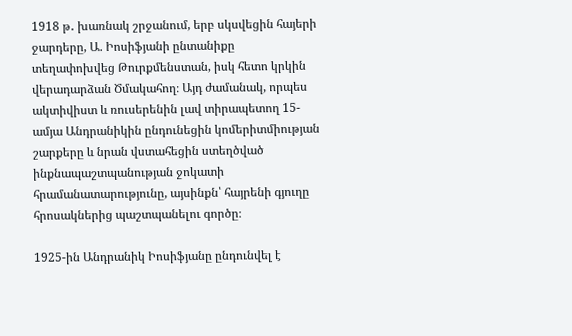1918 թ․ խառնակ շրջանում, երբ սկսվեցին հայերի ջարդերը, Ա. Իոսիֆյանի ընտանիքը տեղափոխվեց Թուրքմենստան, իսկ հետո կրկին վերադարձան Ծմակահող։ Այդ ժամանակ, որպես ակտիվիստ և ռուսերենին լավ տիրապետող 15-ամյա Անդրանիկին ընդունեցին կոմերիտմիության շարքերը և նրան վստահեցին ստեղծված ինքնապաշտպանության ջոկատի հրամանատարությունը, այսինքն՝ հայրենի գյուղը հրոսակներից պաշտպանելու գործը։

1925-ին Անդրանիկ Իոսիֆյանը ընդունվել է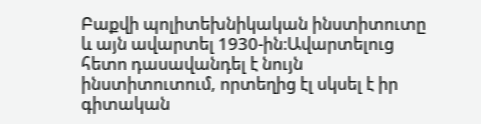Բաքվի պոլիտեխնիկական ինստիտուտը և այն ավարտել 1930-ին։Ավարտելուց հետո դասավանդել է նույն ինստիտուտում, որտեղից էլ սկսել է իր գիտական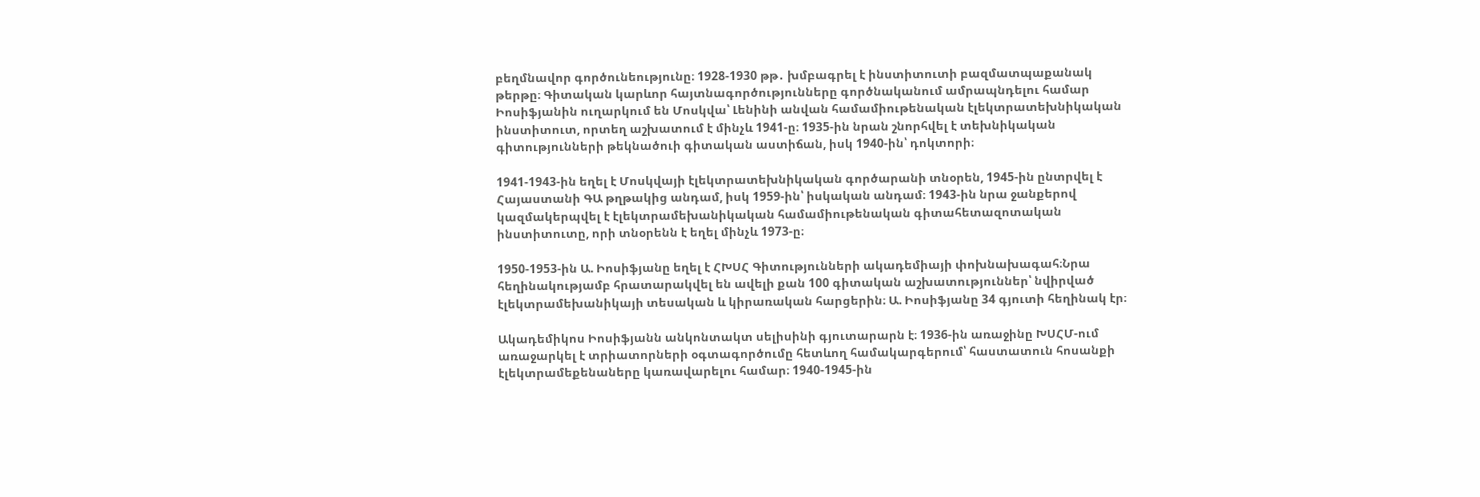բեղմնավոր գործունեությունը։ 1928-1930 թթ․ խմբագրել է ինստիտուտի բազմատպաքանակ թերթը։ Գիտական կարևոր հայտնագործությունները գործնականում ամրապնդելու համար Իոսիֆյանին ուղարկում են Մոսկվա՝ Լենինի անվան համամիութենական էլեկտրատեխնիկական ինստիտուտ, որտեղ աշխատում է մինչև 1941-ը։ 1935-ին նրան շնորհվել է տեխնիկական գիտությունների թեկնածուի գիտական աստիճան, իսկ 1940-ին՝ դոկտորի։

1941-1943-ին եղել է Մոսկվայի էլեկտրատեխնիկական գործարանի տնօրեն, 1945-ին ընտրվել է Հայաստանի ԳԱ թղթակից անդամ, իսկ 1959-ին՝ իսկական անդամ։ 1943-ին նրա ջանքերով կազմակերպվել է էլեկտրամեխանիկական համամիութենական գիտահետազոտական ինստիտուտը, որի տնօրենն է եղել մինչև 1973-ը։

1950-1953-ին Ա. Իոսիֆյանը եղել է ՀԽՍՀ Գիտությունների ակադեմիայի փոխնախագահ։Նրա հեղինակությամբ հրատարակվել են ավելի քան 100 գիտական աշխատություններ՝ նվիրված էլեկտրամեխանիկայի տեսական և կիրառական հարցերին։ Ա. Իոսիֆյանը 34 գյուտի հեղինակ էր։

Ակադեմիկոս Իոսիֆյանն անկոնտակտ սելիսինի գյուտարարն է։ 1936-ին առաջինը ԽՍՀՄ-ում առաջարկել է տրիատորների օգտագործումը հետևող համակարգերում՝ հաստատուն հոսանքի էլեկտրամեքենաները կառավարելու համար։ 1940-1945-ին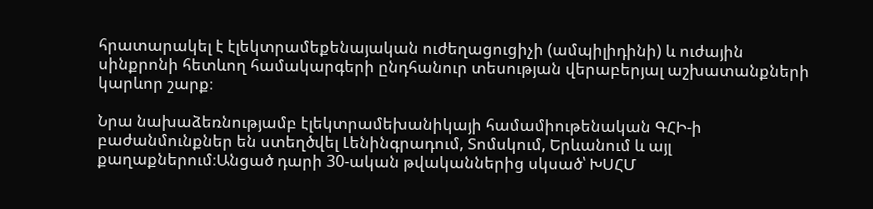հրատարակել է էլեկտրամեքենայական ուժեղացուցիչի (ամպիլիդինի) և ուժային սինքրոնի հետևող համակարգերի ընդհանուր տեսության վերաբերյալ աշխատանքների կարևոր շարք։

Նրա նախաձեռնությամբ էլեկտրամեխանիկայի համամիութենական ԳՀԻ-ի բաժանմունքներ են ստեղծվել Լենինգրադում, Տոմսկում, Երևանում և այլ քաղաքներում։Անցած դարի 30-ական թվականներից սկսած՝ ԽՍՀՄ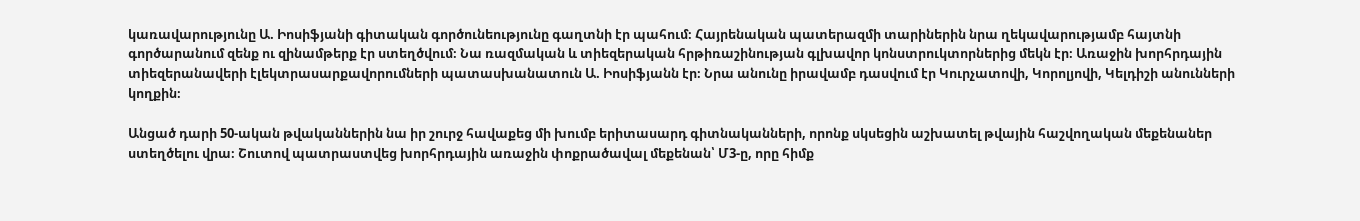կառավարությունը Ա. Իոսիֆյանի գիտական գործունեությունը գաղտնի էր պահում։ Հայրենական պատերազմի տարիներին նրա ղեկավարությամբ հայտնի գործարանում զենք ու զինամթերք էր ստեղծվում։ Նա ռազմական և տիեզերական հրթիռաշինության գլխավոր կոնստրուկտորներից մեկն էր։ Առաջին խորհրդային տիեզերանավերի էլեկտրասարքավորումների պատասխանատուն Ա. Իոսիֆյանն էր։ Նրա անունը իրավամբ դասվում էր Կուրչատովի, Կորոլյովի, Կելդիշի անունների կողքին։

Անցած դարի 50-ական թվականներին նա իր շուրջ հավաքեց մի խումբ երիտասարդ գիտնականների, որոնք սկսեցին աշխատել թվային հաշվողական մեքենաներ ստեղծելու վրա։ Շուտով պատրաստվեց խորհրդային առաջին փոքրածավալ մեքենան՝ Մ3-ը, որը հիմք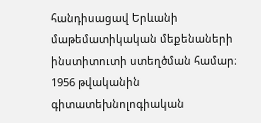հանդիսացավ Երևանի մաթեմատիկական մեքենաների ինստիտուտի ստեղծման համար։ 1956 թվականին գիտատեխնոլոգիական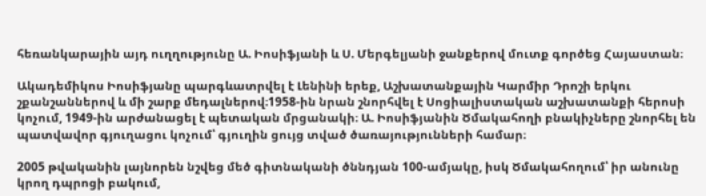հեռանկարային այդ ուղղությունը Ա. Իոսիֆյանի և Ս. Մերգելյանի ջանքերով մուտք գործեց Հայաստան։

Ակադեմիկոս Իոսիֆյանը պարգևատրվել է Լենինի երեք, Աշխատանքային Կարմիր Դրոշի երկու շքանշաններով և մի շարք մեդալներով։1958-ին նրան շնորհվել է Սոցիալիստական աշխատանքի հերոսի կոչում, 1949-ին արժանացել է պետական մրցանակի։ Ա. Իոսիֆյանին Ծմակահողի բնակիչները շնորհել են պատվավոր գյուղացու կոչում՝ գյուղին ցույց տված ծառայությունների համար։

2005 թվականին լայնորեն նշվեց մեծ գիտնականի ծննդյան 100-ամյակը, իսկ Ծմակահողում՝ իր անունը կրող դպրոցի բակում,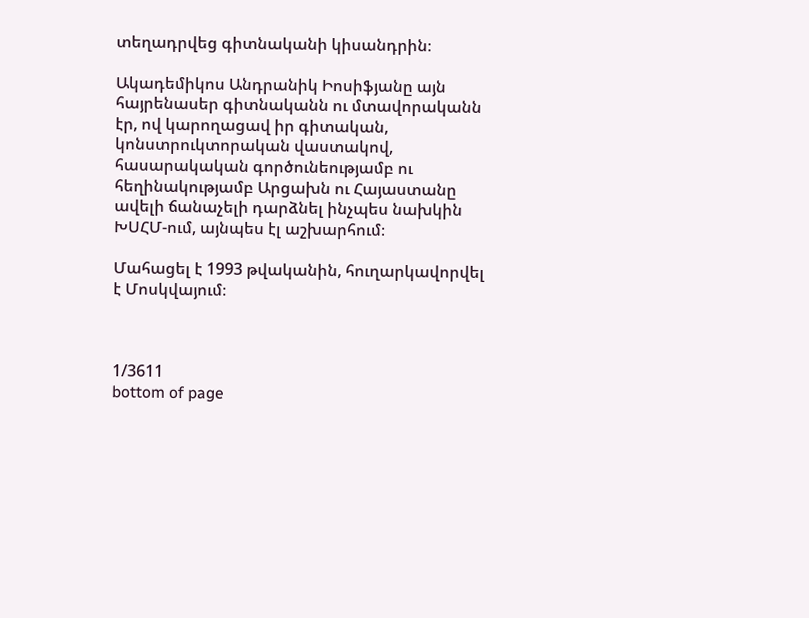տեղադրվեց գիտնականի կիսանդրին։

Ակադեմիկոս Անդրանիկ Իոսիֆյանը այն հայրենասեր գիտնականն ու մտավորականն էր, ով կարողացավ իր գիտական, կոնստրուկտորական վաստակով, հասարակական գործունեությամբ ու հեղինակությամբ Արցախն ու Հայաստանը ավելի ճանաչելի դարձնել ինչպես նախկին ԽՍՀՄ-ում, այնպես էլ աշխարհում։

Մահացել է 1993 թվականին, հուղարկավորվել է Մոսկվայում։



1/3611
bottom of page